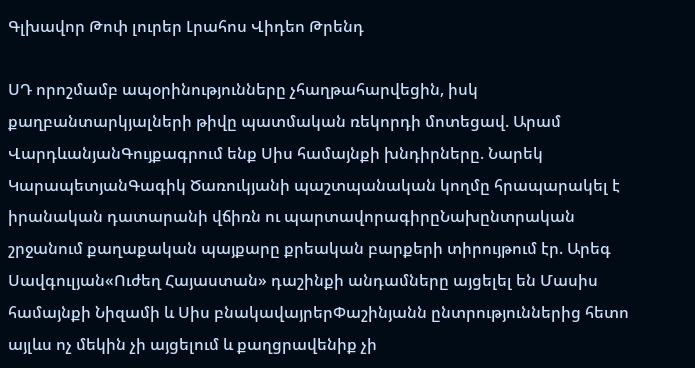Գլխավոր Թոփ լուրեր Լրահոս Վիդեո Թրենդ

ՍԴ որոշմամբ ապօրինությունները չհաղթահարվեցին, իսկ քաղբանտարկյալների թիվը պատմական ռեկորդի մոտեցավ. Արամ ՎարդևանյանԳույքագրում ենք Սիս համայնքի խնդիրները. Նարեկ ԿարապետյանԳագիկ Ծառուկյանի պաշտպանական կողմը հրապարակել է իրանական դատարանի վճիռն ու պարտավորագիրըՆախընտրական շրջանում քաղաքական պայքարը քրեական բարքերի տիրույթում էր. Արեգ Սավգուլյան«Ուժեղ Հայաստան» դաշինքի անդամները այցելել են Մասիս համայնքի Նիզամի և Սիս բնակավայրերՓաշինյանն ընտրություններից հետո այլևս ոչ մեկին չի այցելում և քաղցրավենիք չի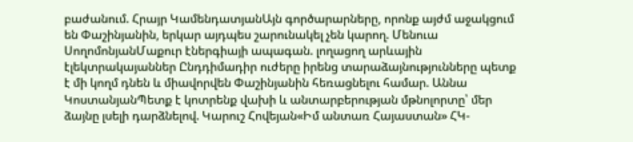բաժանում. Հրայր ԿամենդատյանԱյն գործարարները, որոնք այժմ աջակցում են Փաշինյանին, երկար այդպես շարունակել չեն կարող. Մենուա ՍողոմոնյանՄաքուր էներգիայի ապագան. լողացող արևային էլեկտրակայաններ Ընդդիմադիր ուժերը իրենց տարաձայնությունները պետք է մի կողմ դնեն և միավորվեն Փաշինյանին հեռացնելու համար. Աննա ԿոստանյանՊետք է կոտրենք վախի և անտարբերության մթնոլորտը՝ մեր ձայնը լսելի դարձնելով. Կարուշ Հովեյան«Իմ անտառ Հայաստան» ՀԿ-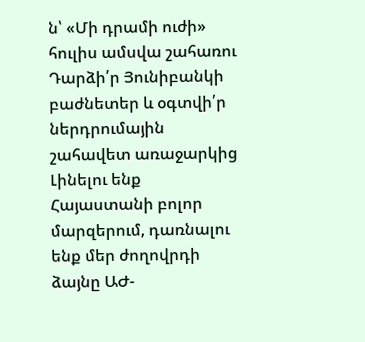ն՝ «Մի դրամի ուժի» հուլիս ամսվա շահառու Դարձի՛ր Յունիբանկի բաժնետեր և օգտվի՛ր ներդրումային շահավետ առաջարկից Լինելու ենք Հայաստանի բոլոր մարզերում, դառնալու ենք մեր ժողովրդի ձայնը ԱԺ-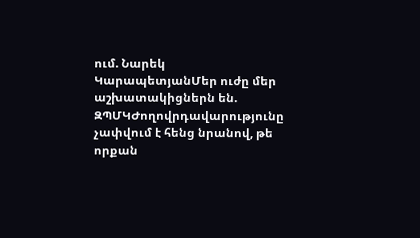ում. Նարեկ ԿարապետյանՄեր ուժը մեր աշխատակիցներն են. ԶՊՄԿԺողովրդավարությունը չափվում է հենց նրանով, թե որքան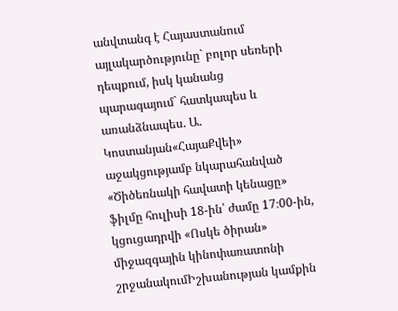անվտանգ է Հայաստանում այլակարծությունը` բոլոր սեռերի դեպքում, իսկ կանանց պարագայում` հատկապես և առանձնապես. Ա. Կոստանյան«ՀայաՔվեի» աջակցությամբ նկարահանված «Ծիծեռնակի հավատի կենացը» ֆիլմը հուլիսի 18-ին՝ ժամը 17։00-ին, կցուցադրվի «Ոսկե ծիրան» միջազգային կինոփառատոնի շրջանակումԻշխանության կամքին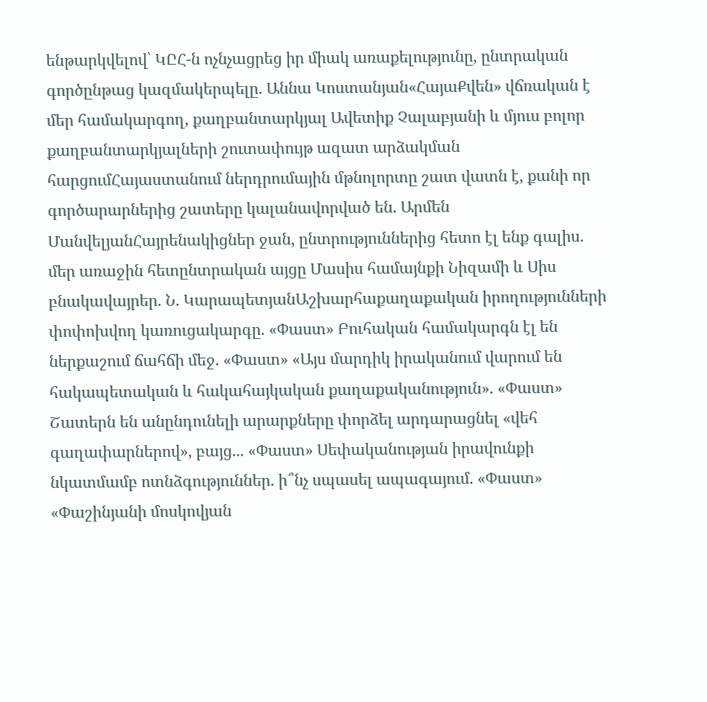ենթարկվելով՝ ԿԸՀ-ն ոչնչացրեց իր միակ առաքելությունը, ընտրական գործընթաց կազմակերպելը. Աննա Կոստանյան«ՀայաՔվեն» վճռական է մեր համակարգող, քաղբանտարկյալ Ավետիք Չալաբյանի և մյուս բոլոր քաղբանտարկյալների շուտափույթ ազատ արձակման հարցումՀայաստանում ներդրումային մթնոլորտը շատ վատն է, քանի որ գործարարներից շատերը կալանավորված են. Արմեն ՄանվելյանՀայրենակիցներ ջան, ընտրություններից հետո էլ ենք գալիս. մեր առաջին հետընտրական այցը Մասիս համայնքի Նիզամի և Սիս բնակավայրեր. Ն. ԿարապետյանԱշխարհաքաղաքական իրողությունների փոփոխվող կառուցակարգը. «Փաստ» Բուհական համակարգն էլ են ներքաշում ճահճի մեջ. «Փաստ» «Այս մարդիկ իրականում վարում են հակապետական և հակահայկական քաղաքականություն». «Փաստ» Շատերն են անընդունելի արարքները փորձել արդարացնել «վեհ գաղափարներով», բայց... «Փաստ» Սեփականության իրավունքի նկատմամբ ոտնձգություններ. ի՞նչ սպասել ապագայում. «Փաստ» «Փաշինյանի մոսկովյան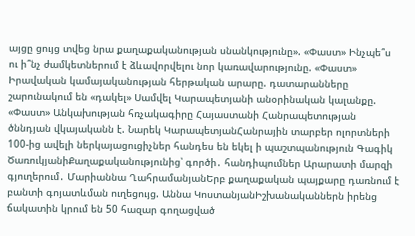այցը ցույց տվեց նրա քաղաքականության սնանկությունը». «Փաստ» Ինչպե՞ս ու ի՞նչ ժամկետներում է ձևավորվելու նոր կառավարությունը. «Փաստ» Իրավական կամայականության հերթական արարը. դատարանները շարունակում են «դակել» Սամվել Կարապետյանի անօրինական կալանքը. «Փաստ» Անկախության հռչակագիրը Հայաստանի Հանրապետության ծննդյան վկայականն է. Նարեկ ԿարապետյանՀանրային տարբեր ոլորտների 100-ից ավելի ներկայացուցիչներ հանդես են եկել ի պաշտպանություն Գագիկ ԾառուկյանիՔաղաքականությունից՝ գործի․ հանդիպումներ Արարատի մարզի գյուղերում․ Մարիաննա ՂահրամանյանԵրբ քաղաքական պայքարը դառնում է բանտի գոյատևման ուղեցույց. Աննա ԿոստանյանԻշխանականներն իրենց ճակատին կրում են 50 հազար գողացված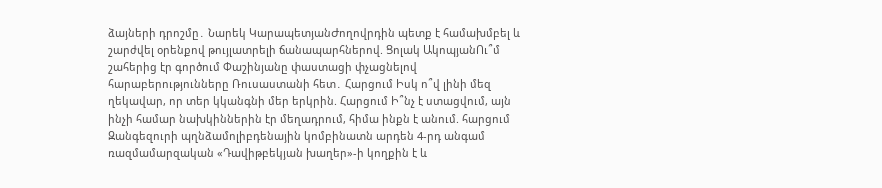ձայների դրոշմը․ Նարեկ ԿարապետյանԺողովրդին պետք է համախմբել և շարժվել օրենքով թույլատրելի ճանապարհներով. Ցոլակ ԱկոպյանՈւ՞մ շահերից էր գործում Փաշինյանը փաստացի փչացնելով հարաբերությունները Ռուսաստանի հետ․ Հարցում Իսկ ո՞վ լինի մեզ ղեկավար, որ տեր կկանգնի մեր երկրին. Հարցում Ի՞նչ է ստացվում, այն ինչի համար նախկիններին էր մեղադրում, հիմա ինքն է անում. հարցում Զանգեզուրի պղնձամոլիբդենային կոմբինատն արդեն 4-րդ անգամ ռազմամարզական «Դավիթբեկյան խաղեր»-ի կողքին է և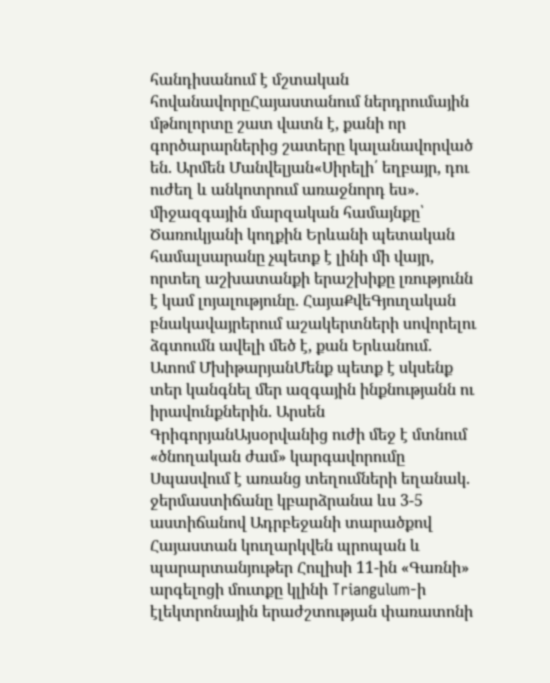հանդիսանում է մշտական հովանավորըՀայաստանում ներդրումային մթնոլորտը շատ վատն է, քանի որ գործարարներից շատերը կալանավորված են. Արմեն Մանվելյան«Սիրելի՛ եղբայր, դու ուժեղ և անկոտրում առաջնորդ ես». միջազգային մարզական համայնքը՝ Ծառուկյանի կողքին Երևանի պետական համալսարանը չպետք է լինի մի վայր, որտեղ աշխատանքի երաշխիքը լռությունն է կամ լոյալությունը. ՀայաՔվեԳյուղական բնակավայրերում աշակերտների սովորելու ձգտումն ավելի մեծ է, քան Երևանում. Ատոմ ՄխիթարյանՄենք պետք է սկսենք տեր կանգնել մեր ազգային ինքնությանն ու իրավունքներին. Արսեն ԳրիգորյանԱյսօրվանից ուժի մեջ է մտնում «ծնողական ժամ» կարգավորումը Սպասվում է առանց տեղումների եղանակ. ջերմաստիճանը կբարձրանա ևս 3-5 աստիճանով Ադրբեջանի տարածքով Հայաստան կուղարկվեն պրոպան և պարարտանյութեր Հուլիսի 11-ին «Գառնի» արգելոցի մուտքը կլինի Triangulum-ի էլեկտրոնային երաժշտության փառատոնի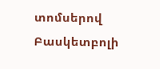տոմսերով Բասկետբոլի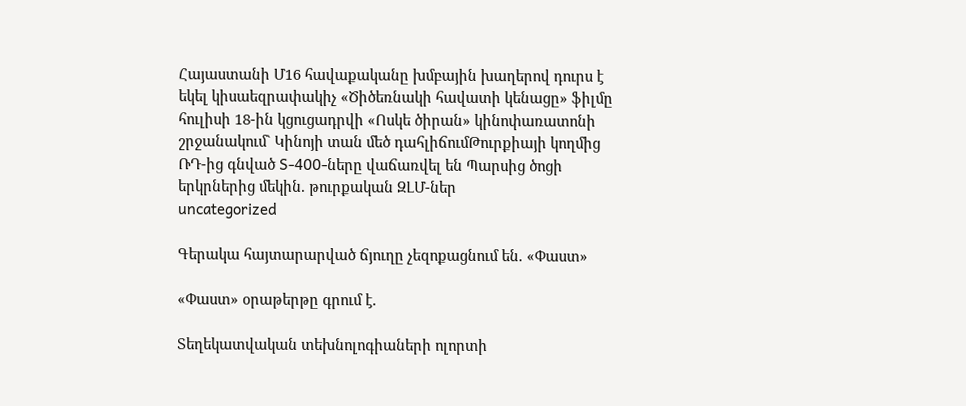Հայաստանի Մ16 հավաքականը խմբային խաղերով դուրս է եկել կիսաեզրափակիչ «Ծիծեռնակի հավատի կենացը» ֆիլմը հուլիսի 18-ին կցուցադրվի «Ոսկե ծիրան» կինոփառատոնի շրջանակում` Կինոյի տան մեծ դահլիճումԹուրքիայի կողմից ՌԴ-ից գնված S-400-ները վաճառվել են Պարսից ծոցի երկրներից մեկին. թուրքական ԶԼՄ-ներ
uncategorized

Գերակա հայտարարված ճյուղը չեզոքացնում են. «Փաստ»

«Փաստ» օրաթերթը գրում է.

Տեղեկատվական տեխնոլոգիաների ոլորտի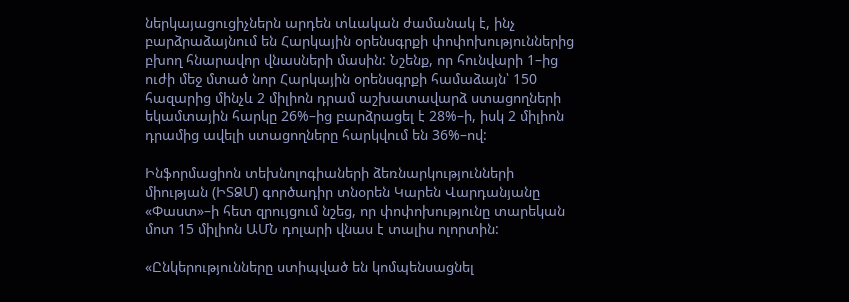ներկայացուցիչներն արդեն տևական ժամանակ է, ինչ բարձրաձայնում են Հարկային օրենսգրքի փոփոխություններից բխող հնարավոր վնասների մասին: Նշենք, որ հունվարի 1–ից ուժի մեջ մտած նոր Հարկային օրենսգրքի համաձայն՝ 150 հազարից մինչև 2 միլիոն դրամ աշխատավարձ ստացողների եկամտային հարկը 26%–ից բարձրացել է 28%–ի, իսկ 2 միլիոն դրամից ավելի ստացողները հարկվում են 36%–ով:

Ինֆորմացիոն տեխնոլոգիաների ձեռնարկությունների միության (ԻՏՁՄ) գործադիր տնօրեն Կարեն Վարդանյանը «Փաստ»–ի հետ զրույցում նշեց, որ փոփոխությունը տարեկան մոտ 15 միլիոն ԱՄՆ դոլարի վնաս է տալիս ոլորտին:

«Ընկերությունները ստիպված են կոմպենսացնել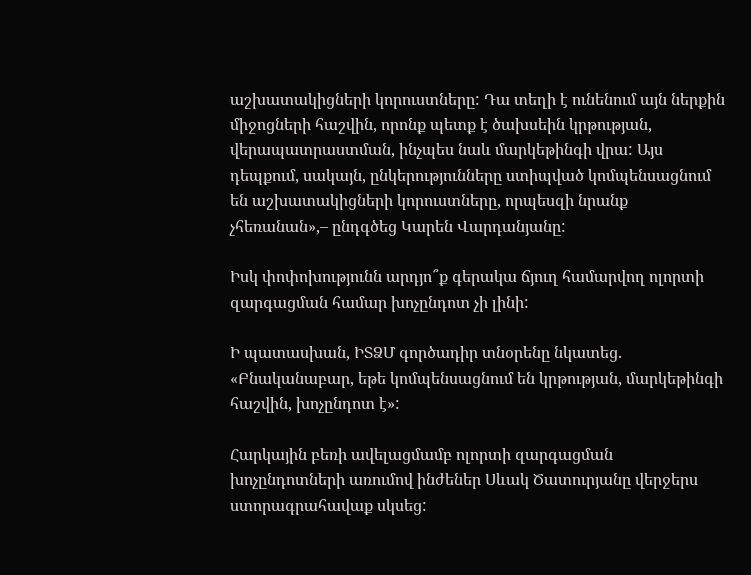աշխատակիցների կորուստները: Դա տեղի է ունենում այն ներքին միջոցների հաշվին, որոնք պետք է ծախսեին կրթության, վերապատրաստման, ինչպես նաև մարկեթինգի վրա: Այս դեպքում, սակայն, ընկերությունները ստիպված կոմպենսացնում են աշխատակիցների կորուստները, որպեսզի նրանք չհեռանան»,– ընդգծեց Կարեն Վարդանյանը:

Իսկ փոփոխությունն արդյո՞ք գերակա ճյուղ համարվող ոլորտի զարգացման համար խոչընդոտ չի լինի:

Ի պատասխան, ԻՏՁՄ գործադիր տնօրենը նկատեց. «Բնականաբար, եթե կոմպենսացնում են կրթության, մարկեթինգի հաշվին, խոչընդոտ է»:

Հարկային բեռի ավելացմամբ ոլորտի զարգացման խոչընդոտների առումով ինժեներ Սևակ Ծատուրյանը վերջերս ստորագրահավաք սկսեց: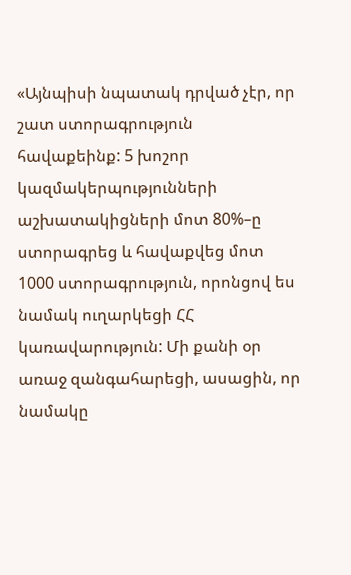«Այնպիսի նպատակ դրված չէր, որ շատ ստորագրություն հավաքեինք: 5 խոշոր կազմակերպությունների աշխատակիցների մոտ 80%–ը ստորագրեց և հավաքվեց մոտ 1000 ստորագրություն, որոնցով ես նամակ ուղարկեցի ՀՀ կառավարություն: Մի քանի օր առաջ զանգահարեցի, ասացին, որ նամակը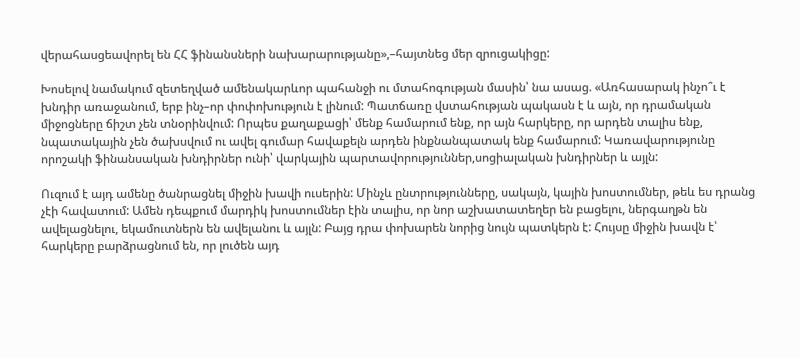վերահասցեավորել են ՀՀ ֆինանսների նախարարությանը»,–հայտնեց մեր զրուցակիցը:

Խոսելով նամակում զետեղված ամենակարևոր պահանջի ու մտահոգության մասին՝ նա ասաց. «Առհասարակ ինչո՞ւ է խնդիր առաջանում, երբ ինչ–որ փոփոխություն է լինում: Պատճառը վստահության պակասն է և այն, որ դրամական միջոցները ճիշտ չեն տնօրինվում: Որպես քաղաքացի՝ մենք համարում ենք, որ այն հարկերը, որ արդեն տալիս ենք, նպատակային չեն ծախսվում ու ավել գումար հավաքելն արդեն ինքնանպատակ ենք համարում: Կառավարությունը որոշակի ֆինանսական խնդիրներ ունի՝ վարկային պարտավորություններ,սոցիալական խնդիրներ և այլն:

Ուզում է այդ ամենը ծանրացնել միջին խավի ուսերին: Մինչև ընտրությունները, սակայն, կային խոստումներ, թեև ես դրանց չէի հավատում: Ամեն դեպքում մարդիկ խոստումներ էին տալիս, որ նոր աշխատատեղեր են բացելու, ներգաղթն են ավելացնելու, եկամուտներն են ավելանու և այլն: Բայց դրա փոխարեն նորից նույն պատկերն է: Հույսը միջին խավն է՝ հարկերը բարձրացնում են, որ լուծեն այդ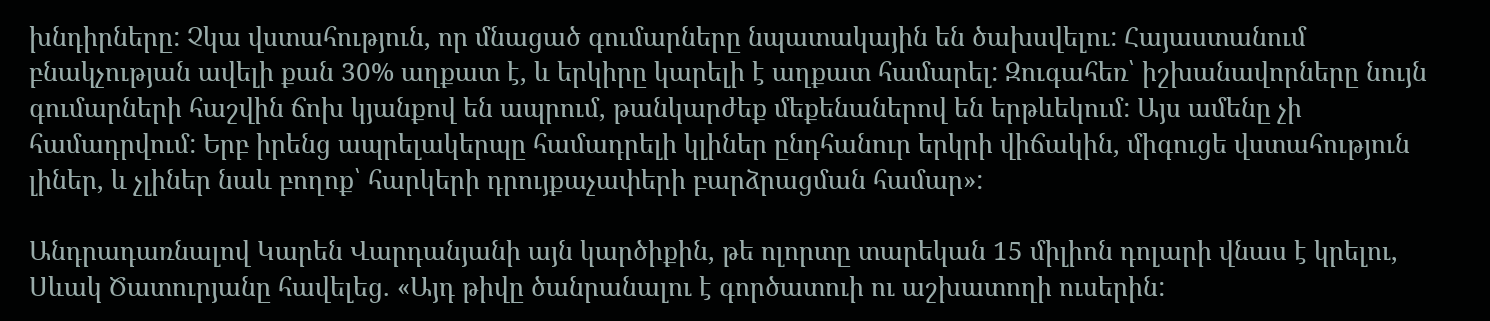խնդիրները: Չկա վստահություն, որ մնացած գումարները նպատակային են ծախսվելու: Հայաստանում բնակչության ավելի քան 30% աղքատ է, և երկիրը կարելի է աղքատ համարել: Զուգահեռ՝ իշխանավորները նույն գումարների հաշվին ճոխ կյանքով են ապրում, թանկարժեք մեքենաներով են երթևեկում: Այս ամենը չի համադրվում: Երբ իրենց ապրելակերպը համադրելի կլիներ ընդհանուր երկրի վիճակին, միգուցե վստահություն լիներ, և չլիներ նաև բողոք՝ հարկերի դրույքաչափերի բարձրացման համար»:

Անդրադառնալով Կարեն Վարդանյանի այն կարծիքին, թե ոլորտը տարեկան 15 միլիոն դոլարի վնաս է կրելու, Սևակ Ծատուրյանը հավելեց. «Այդ թիվը ծանրանալու է գործատուի ու աշխատողի ուսերին: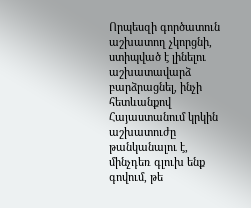Որպեսզի գործատուն աշխատող չկորցնի, ստիպված է լինելու աշխատավարձ բարձրացնել, ինչի հետևանքով Հայաստանում կրկին աշխատուժը թանկանալու է, մինչդեռ գլուխ ենք գովում, թե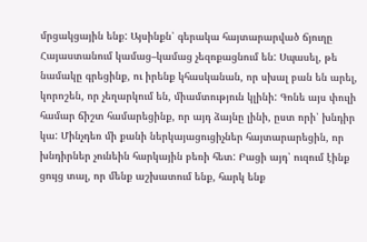մրցակցային ենք: Այսինքն՝ գերակա հայտարարված ճյուղը Հայաստանում կամաց–կամաց չեզոքացնում են: Սպասել, թե նամակը գրեցինք, ու իրենք կհասկանան, որ սխալ բան են արել, կորոշեն, որ չեղարկում են, միամտություն կլինի: Գոնե այս փուլի համար ճիշտ համարեցինք, որ այդ ձայնը լինի, ըստ որի՝ խնդիր կա: Մինչդեռ մի քանի ներկայացուցիչներ հայտարարեցին, որ խնդիրներ չունեին հարկային բեռի հետ: Բացի այդ՝ ուզում էինք ցույց տալ, որ մենք աշխատում ենք, հարկ ենք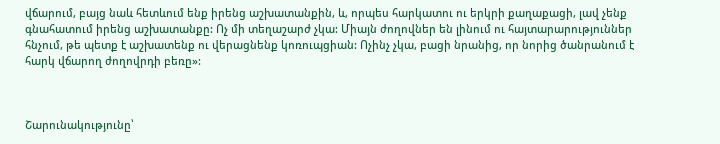վճարում, բայց նաև հետևում ենք իրենց աշխատանքին, և, որպես հարկատու ու երկրի քաղաքացի, լավ չենք գնահատում իրենց աշխատանքը: Ոչ մի տեղաշարժ չկա: Միայն ժողովներ են լինում ու հայտարարություններ հնչում, թե պետք է աշխատենք ու վերացնենք կոռուպցիան: Ոչինչ չկա, բացի նրանից, որ նորից ծանրանում է հարկ վճարող ժողովրդի բեռը»:



Շարունակությունը՝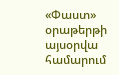«Փաստ» օրաթերթի այսօրվա համարում